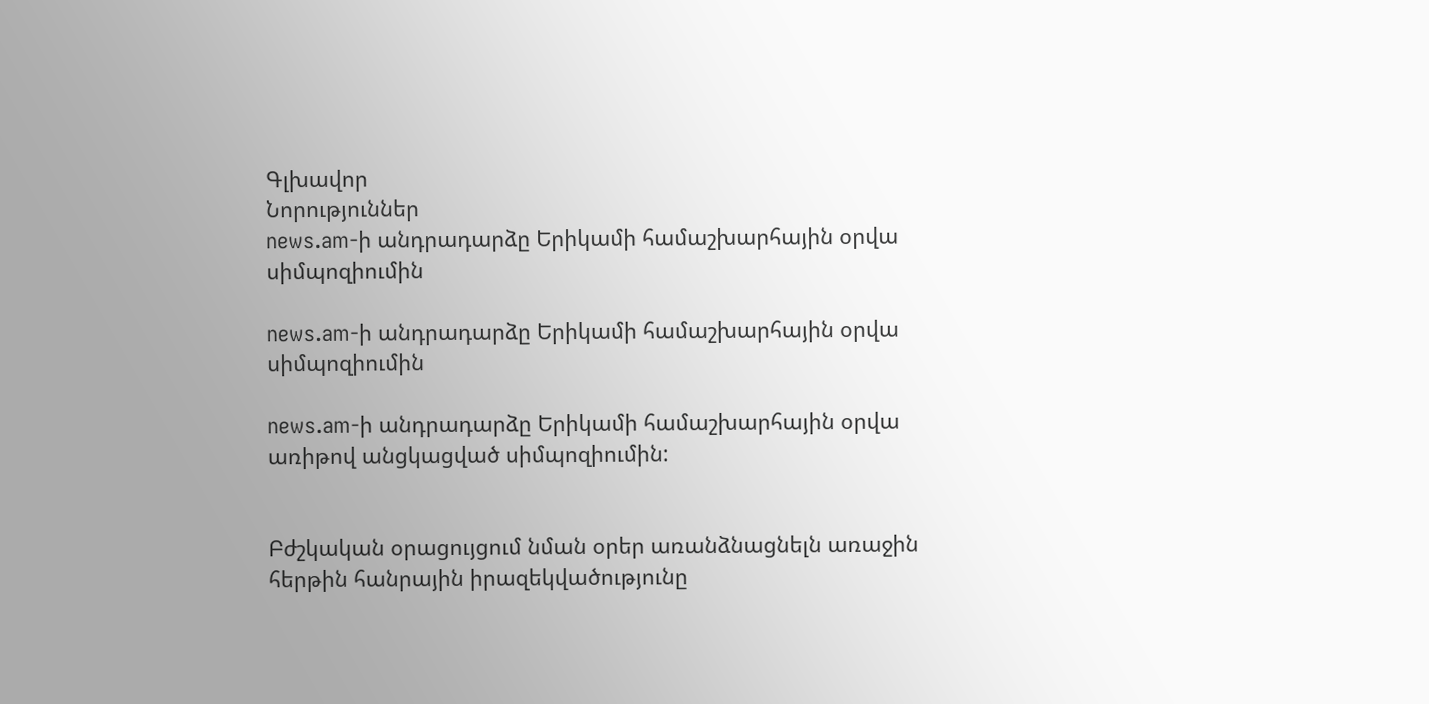Գլխավոր
Նորություններ
news.am-ի անդրադարձը Երիկամի համաշխարհային օրվա սիմպոզիումին

news.am-ի անդրադարձը Երիկամի համաշխարհային օրվա սիմպոզիումին

news.am-ի անդրադարձը Երիկամի համաշխարհային օրվա առիթով անցկացված սիմպոզիումին:


Բժշկական օրացույցում նման օրեր առանձնացնելն առաջին հերթին հանրային իրազեկվածությունը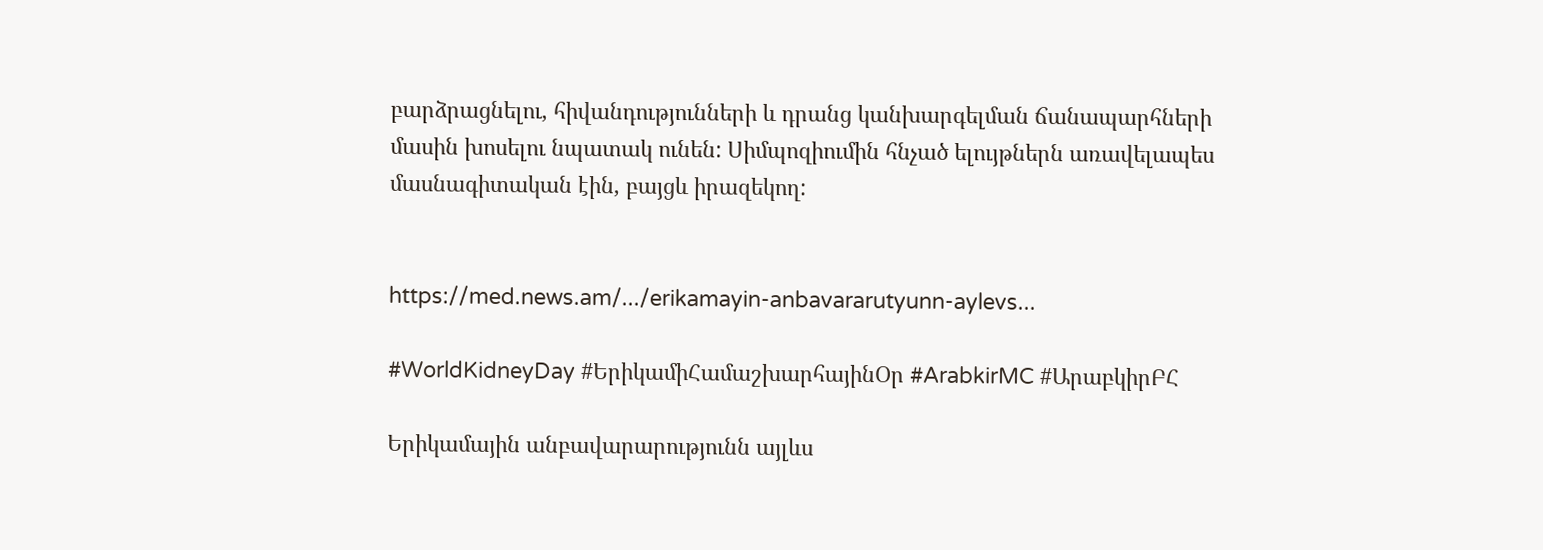բարձրացնելու, հիվանդությունների և դրանց կանխարգելման ճանապարհների մասին խոսելու նպատակ ունեն: Սիմպոզիումին հնչած ելույթներն առավելապես մասնագիտական էին, բայցև իրազեկող:


https://med.news.am/.../erikamayin-anbavararutyunn-aylevs...

#WorldKidneyDay #ԵրիկամիՀամաշխարհայինՕր #ArabkirMC #ԱրաբկիրԲՀ

Երիկամային անբավարարությունն այլևս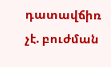դատավճիռ չէ. բուժման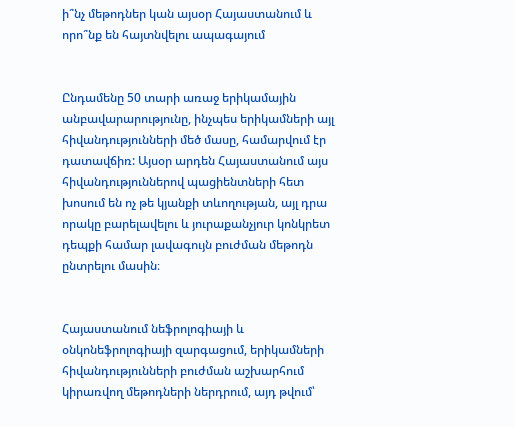ի՞նչ մեթոդներ կան այսօր Հայաստանում և որո՞նք են հայտնվելու ապագայում


Ընդամենը 50 տարի առաջ երիկամային անբավարարությունը, ինչպես երիկամների այլ հիվանդությունների մեծ մասը, համարվում էր դատավճիռ: Այսօր արդեն Հայաստանում այս հիվանդություններով պացիենտների հետ  խոսում են ոչ թե կյանքի տևողության, այլ դրա որակը բարելավելու և յուրաքանչյուր կոնկրետ դեպքի համար լավագույն բուժման մեթոդն ընտրելու մասին։


Հայաստանում նեֆրոլոգիայի և օնկոնեֆրոլոգիայի զարգացում, երիկամների հիվանդությունների բուժման աշխարհում կիրառվող մեթոդների ներդրում, այդ թվում՝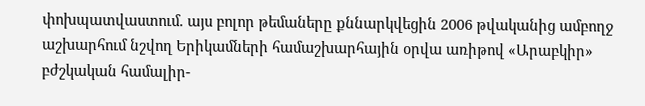փոխպատվաստում. այս բոլոր թեմաները քննարկվեցին 2006 թվականից ամբողջ աշխարհում նշվող Երիկամների համաշխարհային օրվա առիթով «Արաբկիր» բժշկական համալիր-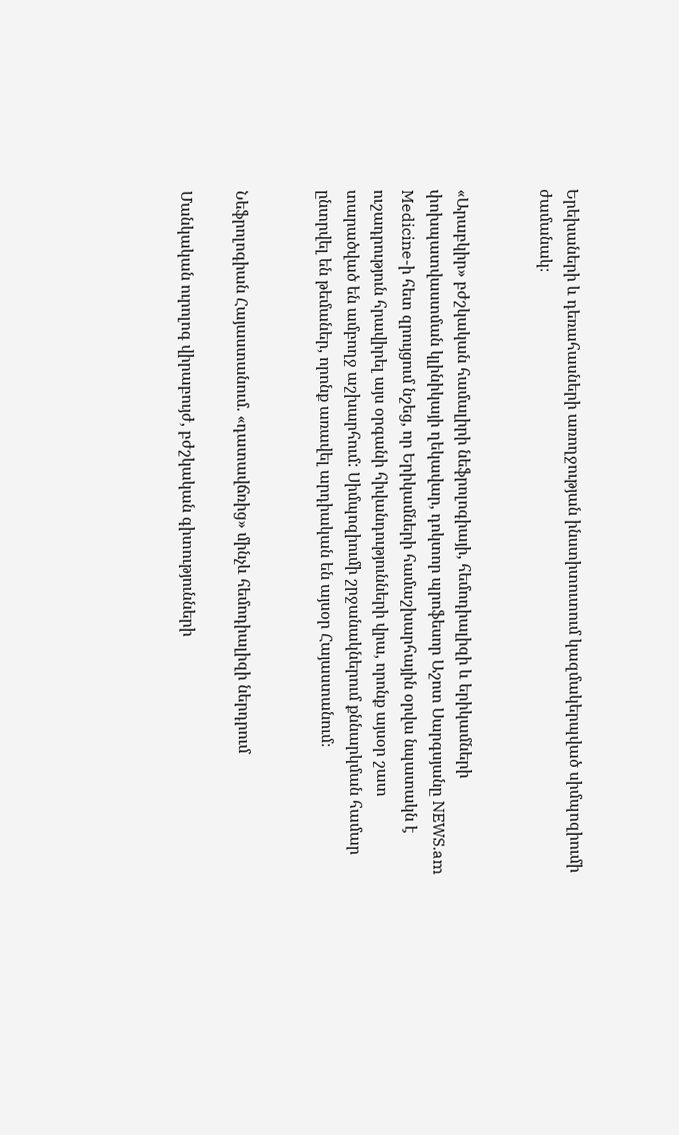Երեխաների և դեռահասների առողջության ինստիտուտում կազմակերպված սիմպոզիումի ժամանակ։


«Արաբկիր» բժշկական համալիրի նեֆրոլոգիայի, հեմոդիալիզի և երիկամների փոխպատվաստման կլինիկայի ղեկավար, դոկտոր պրոֆեսոր Աշոտ Սարգսյանը NEWS.am Medicine-ի հետ զրույցում նշեց, որ Երիկամների համաշխարհային օրվա նպատակն է ուշադրություն հրավիրել այս օրգանի հիվանդությունների վրա, որոնք այսօր շատ տարածված են ամբողջ աշխարհում: Սիմպոզիումի շրջանակներում քննարկման համար ընտրվել են թեմաներ, որոնք առավել արդիական են այսօր Հայաստանում։


Նեֆրոլոգիան Հայաստանում. «դատավճռից» մինչև հեմոդիալիզի ներդրում

Մանկական ուրոլոգ վիրաբույժ, բժշկական գիտությունների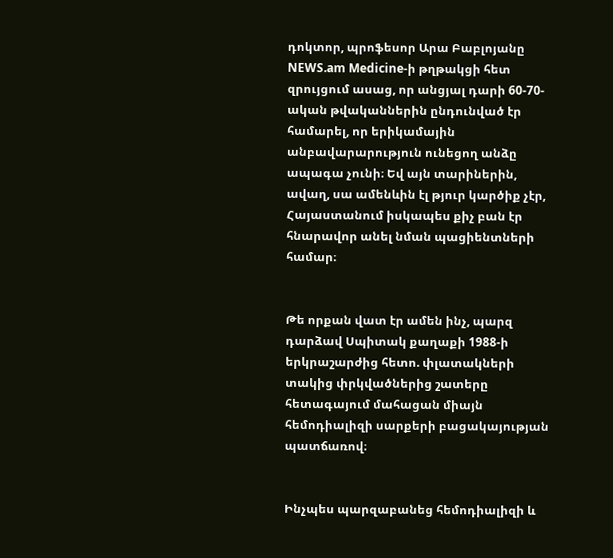դոկտոր, պրոֆեսոր Արա Բաբլոյանը NEWS.am Medicine-ի թղթակցի հետ զրույցում ասաց, որ անցյալ դարի 60-70-ական թվականներին ընդունված էր համարել, որ երիկամային անբավարարություն ունեցող անձը ապագա չունի։ Եվ այն տարիներին, ավաղ, սա ամենևին էլ թյուր կարծիք չէր, Հայաստանում իսկապես քիչ բան էր հնարավոր անել նման պացիենտների համար։


Թե որքան վատ էր ամեն ինչ, պարզ դարձավ Սպիտակ քաղաքի 1988-ի երկրաշարժից հետո. փլատակների տակից փրկվածներից շատերը հետագայում մահացան միայն հեմոդիալիզի սարքերի բացակայության պատճառով։


Ինչպես պարզաբանեց հեմոդիալիզի և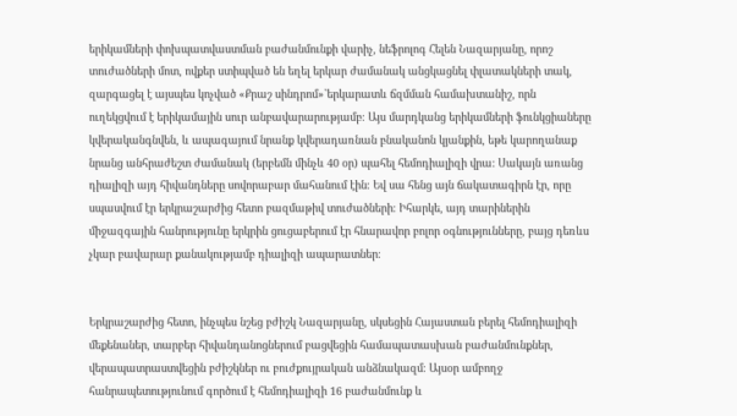երիկամների փոխպատվաստման բաժանմունքի վարիչ, նեֆրոլոգ Հելեն Նազարյանը, որոշ տուժածների մոտ, ովքեր ստիպված են եղել երկար ժամանակ անցկացնել փլատակների տակ, զարգացել է այսպես կոչված «Քրաշ սինդրոմ»`երկարատև ճզմման համախտանիշ, որն ուղեկցվում է երիկամային սուր անբավարարությամբ։ Այս մարդկանց երիկամների ֆունկցիաները կվերականգնվեն, և ապագայում նրանք կվերադառնան բնականոն կյանքին, եթե կարողանաք նրանց անհրաժեշտ ժամանակ (երբեմն մինչև 40 օր) պահել հեմոդիալիզի վրա: Սակայն առանց դիալիզի այդ հիվանդները սովորաբար մահանում էին։ Եվ սա հենց այն ճակատագիրն էր, որը սպասվում էր երկրաշարժից հետո բազմաթիվ տուժածների։ Իհարկե, այդ տարիներին միջազգային հանրությունը երկրին ցուցաբերում էր հնարավոր բոլոր օգնությունները, բայց դեռևս չկար բավարար քանակությամբ դիալիզի ապարատներ։


Երկրաշարժից հետո, ինչպես նշեց բժիշկ Նազարյանը, սկսեցին Հայաստան բերել հեմոդիալիզի մեքենաներ, տարբեր հիվանդանոցներում բացվեցին համապատասխան բաժանմունքներ, վերապատրաստվեցին բժիշկներ ու բուժքույրական անձնակազմ։ Այսօր ամբողջ հանրապետությունում գործում է հեմոդիալիզի 16 բաժանմունք և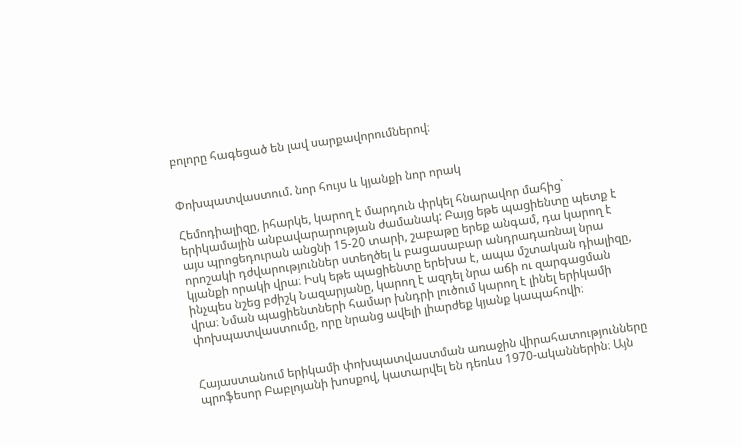բոլորը հագեցած են լավ սարքավորումներով։


Փոխպատվաստում. նոր հույս և կյանքի նոր որակ

Հեմոդիալիզը, իհարկե, կարող է մարդուն փրկել հնարավոր մահից` երիկամային անբավարարության ժամանակ: Բայց եթե պացիենտը պետք է այս պրոցեդուրան անցնի 15-20 տարի, շաբաթը երեք անգամ, դա կարող է որոշակի դժվարություններ ստեղծել և բացասաբար անդրադառնալ նրա կյանքի որակի վրա։ Իսկ եթե պացիենտը երեխա է, ապա մշտական դիալիզը, ինչպես նշեց բժիշկ Նազարյանը, կարող է ազդել նրա աճի ու զարգացման վրա։ Նման պացիենտների համար խնդրի լուծում կարող է լինել երիկամի փոխպատվաստումը, որը նրանց ավելի լիարժեք կյանք կապահովի։


Հայաստանում երիկամի փոխպատվաստման առաջին վիրահատությունները պրոֆեսոր Բաբլոյանի խոսքով, կատարվել են դեռևս 1970-ականներին։ Այն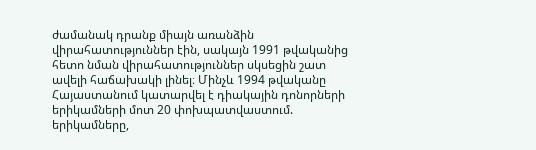ժամանակ դրանք միայն առանձին վիրահատություններ էին, սակայն 1991 թվականից հետո նման վիրահատություններ սկսեցին շատ ավելի հաճախակի լինել։ Մինչև 1994 թվականը Հայաստանում կատարվել է դիակային դոնորների երիկամների մոտ 20 փոխպատվաստում. երիկամները,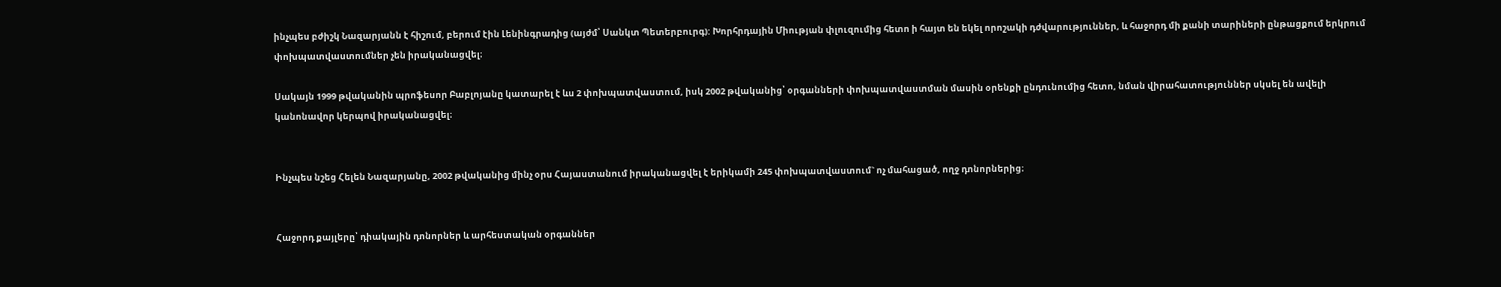ինչպես բժիշկ Նազարյանն է հիշում, բերում էին Լենինգրադից (այժմ՝ Սանկտ Պետերբուրգ): Խորհրդային Միության փլուզումից հետո ի հայտ են եկել որոշակի դժվարություններ, և հաջորդ մի քանի տարիների ընթացքում երկրում փոխպատվաստումներ չեն իրականացվել։

Սակայն 1999 թվականին պրոֆեսոր Բաբլոյանը կատարել է ևս 2 փոխպատվաստում, իսկ 2002 թվականից՝ օրգանների փոխպատվաստման մասին օրենքի ընդունումից հետո, նման վիրահատություններ սկսել են ավելի կանոնավոր կերպով իրականացվել։


Ինչպես նշեց Հելեն Նազարյանը, 2002 թվականից մինչ օրս Հայաստանում իրականացվել է երիկամի 245 փոխպատվաստում` ոչ մահացած, ողջ դոնորներից։


Հաջորդ քայլերը՝ դիակային դոնորներ և արհեստական օրգաններ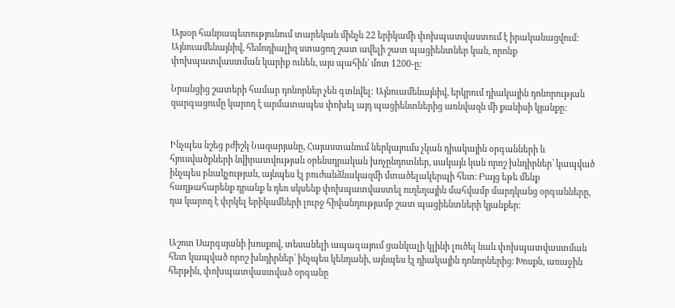Այսօր հանրապետությունում տարեկան մինչև 22 երիկամի փոխպատվաստում է իրականացվում։ Այնուամենայնիվ, հեմոդիալիզ ստացող շատ ավելի շատ պացիենտներ կան, որոնք փոխպատվաստման կարիք ունեն, այս պահին` մոտ 1200-ը:

Նրանցից շատերի համար դոնորներ չեն գտնվել: Այնուամենայնիվ, երկրում դիակային դոնորության զարգացումը կարող է արմատապես փոխել այդ պացիենտներից առնվազն մի քանիսի կյանքը:


Ինչպես նշեց բժիշկ Նազարյանը, Հայաստանում ներկայումս չկան դիակային օրգանների և հյուսվածքների նվիրատվության օրենսդրական խոչընդոտներ, սակայն կան որոշ խնդիրներ՝ կապված ինչպես բնակչության, այնպես էլ բուժանձնակազմի մտածելակերպի հետ։ Բայց եթե մենք հաղթահարենք դրանք և դեռ սկսենք փոխպատվաստել ուղեղային մահվամբ մարդկանց օրգանները, դա կարող է փրկել երիկամների լուրջ հիվանդությամբ շատ պացիենտների կյանքեր:


Աշոտ Սարգսյանի խոսքով, տեսանելի ապագայում ցանկալի կլինի լուծել նաև փոխպատվաստման հետ կապված որոշ խնդիրներ՝ ինչպես կենդանի, այնպես էլ դիակային դոնորներից։ Խոսքն, առաջին հերթին, փոխպատվաստված օրգանը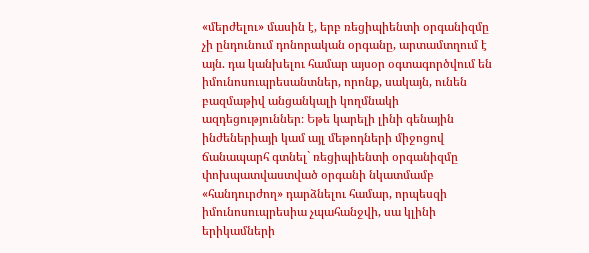«մերժելու» մասին է, երբ ռեցիպիենտի օրգանիզմը չի ընդունում դոնորական օրգանը, արտամտղում է այն. դա կանխելու համար այսօր օգտագործվում են իմունոսուպրեսանտներ, որոնք, սակայն, ունեն բազմաթիվ անցանկալի կողմնակի ազդեցություններ։ Եթե կարելի լինի գենային ինժեներիայի կամ այլ մեթոդների միջոցով ճանապարհ գտնել` ռեցիպիենտի օրգանիզմը փոխպատվաստված օրգանի նկատմամբ «հանդուրժող» դարձնելու համար, որպեսզի իմունոսուպրեսիա չպահանջվի, սա կլինի երիկամների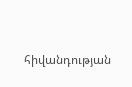հիվանդության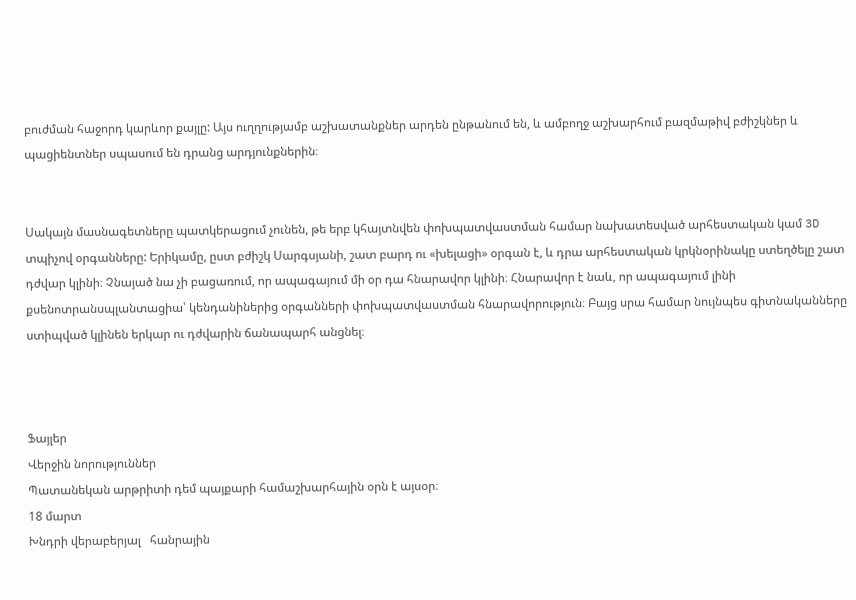բուժման հաջորդ կարևոր քայլը: Այս ուղղությամբ աշխատանքներ արդեն ընթանում են, և ամբողջ աշխարհում բազմաթիվ բժիշկներ և պացիենտներ սպասում են դրանց արդյունքներին։


Սակայն մասնագետները պատկերացում չունեն, թե երբ կհայտնվեն փոխպատվաստման համար նախատեսված արհեստական կամ 3D տպիչով օրգանները: Երիկամը, ըստ բժիշկ Սարգսյանի, շատ բարդ ու «խելացի» օրգան է, և դրա արհեստական կրկնօրինակը ստեղծելը շատ դժվար կլինի։ Չնայած նա չի բացառում, որ ապագայում մի օր դա հնարավոր կլինի։ Հնարավոր է նաև, որ ապագայում լինի քսենոտրանսպլանտացիա՝ կենդանիներից օրգանների փոխպատվաստման հնարավորություն։ Բայց սրա համար նույնպես գիտնականները ստիպված կլինեն երկար ու դժվարին ճանապարհ անցնել։



Ֆայլեր
Վերջին նորություններ
Պատանեկան արթրիտի դեմ պայքարի համաշխարհային օրն է այսօր։
18 մարտ
Խնդրի վերաբերյալ   հանրային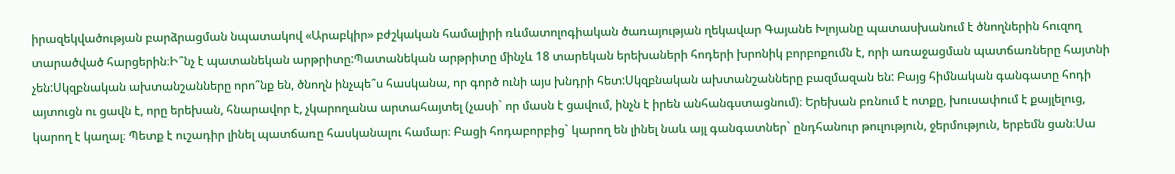իրազեկվածության բարձրացման նպատակով «Արաբկիր» բժշկական համալիրի ռևմատոլոգիական ծառայության ղեկավար Գայանե Խլոյանը պատասխանում է ծնողներին հուզող տարածված հարցերին։Ի՞նչ է պատանեկան արթրիտը:Պատանեկան արթրիտը մինչև 18 տարեկան երեխաների հոդերի խրոնիկ բորբոքումն է, որի առաջացման պատճառները հայտնի չեն:Սկզբնական ախտանշանները որո՞նք են, ծնողն ինչպե՞ս հասկանա, որ գործ ունի այս խնդրի հետ:Սկզբնական ախտանշանները բազմազան են: Բայց հիմնական գանգատը հոդի այտուցն ու ցավն է, որը երեխան, հնարավոր է, չկարողանա արտահայտել (չասի` որ մասն է ցավում, ինչն է իրեն անհանգստացնում)։ Երեխան բռնում է ոտքը, խուսափում է քայլելուց, կարող է կաղալ։ Պետք է ուշադիր լինել պատճառը հասկանալու համար։ Բացի հոդաբորբից` կարող են լինել նաև այլ գանգատներ` ընդհանուր թուլություն, ջերմություն, երբեմն ցան։Սա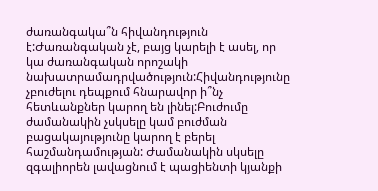ժառանգակա՞ն հիվանդություն է:Ժառանգական չէ, բայց կարելի է ասել, որ կա ժառանգական որոշակի նախատրամադրվածություն:Հիվանդությունը չբուժելու դեպքում հնարավոր ի՞նչ հետևանքներ կարող են լինել:Բուժումը ժամանակին չսկսելը կամ բուժման բացակայությունը կարող է բերել հաշմանդամության: Ժամանակին սկսելը զգալիորեն լավացնում է պացիենտի կյանքի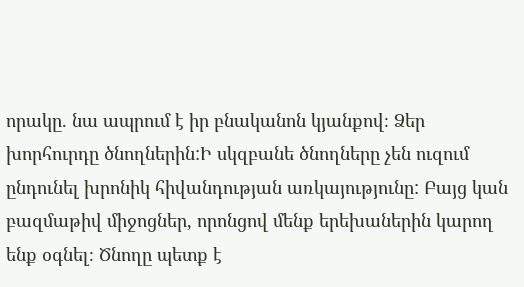որակը. նա ապրում է իր բնականոն կյանքով։ Ձեր խորհուրդը ծնողներին:Ի սկզբանե ծնողները չեն ուզում ընդունել խրոնիկ հիվանդության առկայությունը: Բայց կան բազմաթիվ միջոցներ, որոնցով մենք երեխաներին կարող ենք օգնել։ Ծնողը պետք է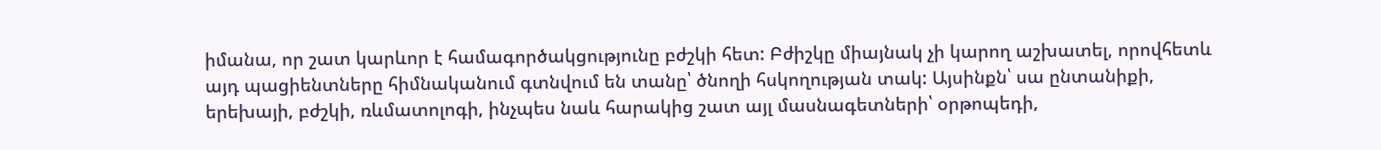իմանա, որ շատ կարևոր է համագործակցությունը բժշկի հետ: Բժիշկը միայնակ չի կարող աշխատել, որովհետև այդ պացիենտները հիմնականում գտնվում են տանը՝ ծնողի հսկողության տակ: Այսինքն՝ սա ընտանիքի, երեխայի, բժշկի, ռևմատոլոգի, ինչպես նաև հարակից շատ այլ մասնագետների՝ օրթոպեդի,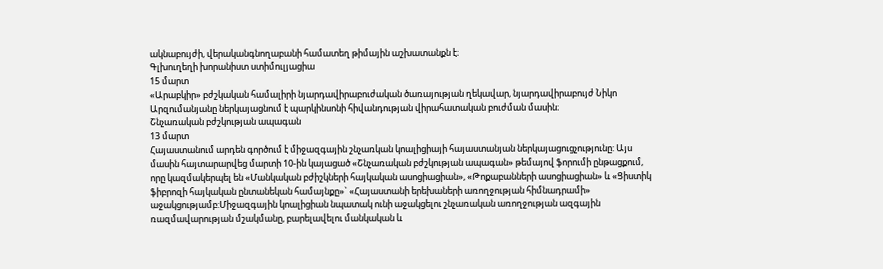ակնաբույժի, վերականգնողաբանի համատեղ թիմային աշխատանքն է։
Գլխուղեղի խորանիստ ստիմուլյացիա
15 մարտ
«Արաբկիր» բժշկական համալիրի նյարդավիրաբուժական ծառայության ղեկավար, նյարդավիրաբույժ Նիկո Արզումանյանը ներկայացնում է պարկինսոնի հիվանդության վիրահատական բուժման մասին։
Շնչառական բժշկության ապագան
13 մարտ
Հայաստանում արդեն գործում է միջազգային շնչառկան կոալիցիայի հայաստանյան ներկայացուցչությունը: Այս մասին հայտարարվեց մարտի 10-ին կայացած «Շնչառական բժշկության ապագան» թեմայով ֆորումի ընթացքում, որը կազմակերպել են «Մանկական բժիշկների հայկական ասոցիացիան», «Թոքաբանների ասոցիացիան» և «Ցիստիկ ֆիբրոզի հայկական ընտանեկան համայնքը»` «Հայաստանի երեխաների առողջության հիմնադրամի» աջակցությամբ:Միջազգային կոալիցիան նպատակ ունի աջակցելու շնչառական առողջության ազգային ռազմավարության մշակմանը, բարելավելու մանկական և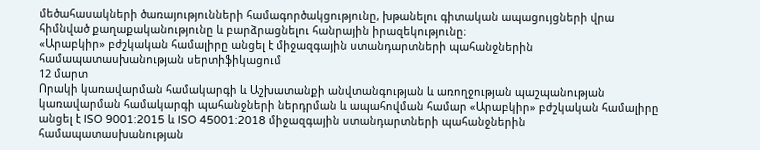մեծահասակների ծառայությունների համագործակցությունը, խթանելու գիտական ապացույցների վրա հիմնված քաղաքականությունը և բարձրացնելու հանրային իրազեկությունը։
«Արաբկիր» բժշկական համալիրը անցել է միջազգային ստանդարտների պահանջներին համապատասխանության սերտիֆիկացում
12 մարտ
Որակի կառավարման համակարգի և Աշխատանքի անվտանգության և առողջության պաշպանության կառավարման համակարգի պահանջների ներդրման և ապահովման համար «Արաբկիր» բժշկական համալիրը անցել է ISO 9001:2015 և ISO 45001:2018 միջազգային ստանդարտների պահանջներին համապատասխանության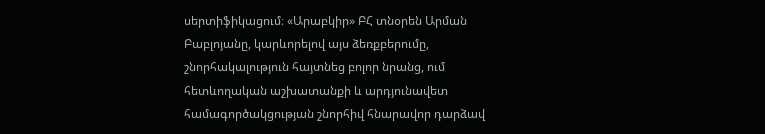սերտիֆիկացում։ «Արաբկիր» ԲՀ տնօրեն Արման Բաբլոյանը, կարևորելով այս ձեռքբերումը, շնորհակալություն հայտնեց բոլոր նրանց, ում հետևողական աշխատանքի և արդյունավետ համագործակցության շնորհիվ հնարավոր դարձավ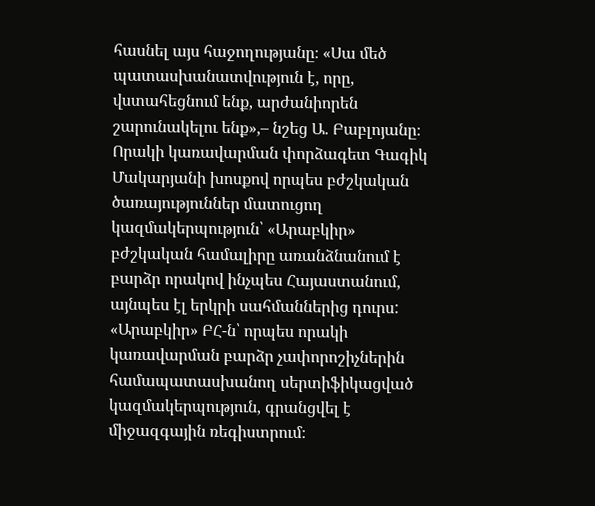հասնել այս հաջողությանը։ «Սա մեծ պատասխանատվություն է, որը, վստահեցնում ենք, արժանիորեն շարունակելու ենք»,– նշեց Ա. Բաբլոյանը։ Որակի կառավարման փորձագետ Գագիկ Մակարյանի խոսքով որպես բժշկական ծառայություններ մատուցող կազմակերպություն՝ «Արաբկիր» բժշկական համալիրը առանձնանում է բարձր որակով ինչպես Հայաստանում, այնպես էլ երկրի սահմաններից դուրս: «Արաբկիր» ԲՀ-ն՝ որպես որակի կառավարման բարձր չափորոշիչներին համապատասխանող սերտիֆիկացված կազմակերպություն, գրանցվել է միջազգային ռեգիստրում։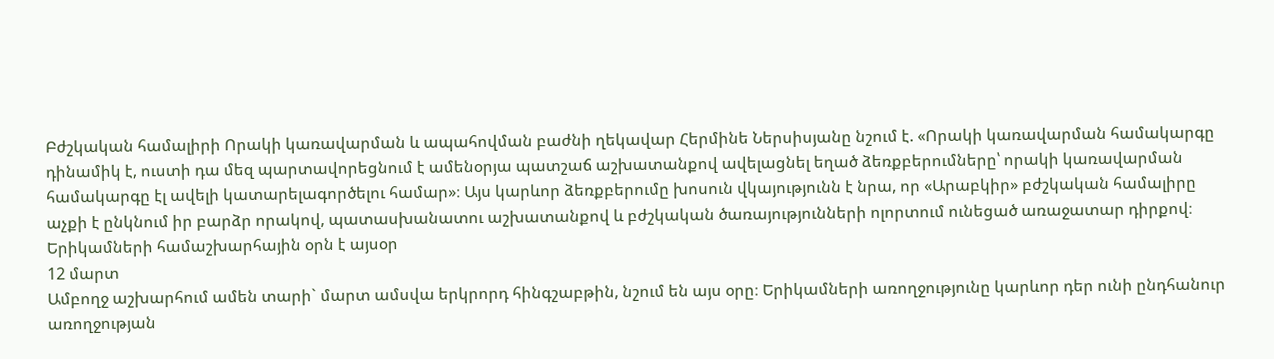Բժշկական համալիրի Որակի կառավարման և ապահովման բաժնի ղեկավար Հերմինե Ներսիսյանը նշում է. «Որակի կառավարման համակարգը դինամիկ է, ուստի դա մեզ պարտավորեցնում է ամենօրյա պատշաճ աշխատանքով ավելացնել եղած ձեռքբերումները՝ որակի կառավարման համակարգը էլ ավելի կատարելագործելու համար»։ Այս կարևոր ձեռքբերումը խոսուն վկայությունն է նրա, որ «Արաբկիր» բժշկական համալիրը աչքի է ընկնում իր բարձր որակով, պատասխանատու աշխատանքով և բժշկական ծառայությունների ոլորտում ունեցած առաջատար դիրքով։
Երիկամների համաշխարհային օրն է այսօր
12 մարտ
Ամբողջ աշխարհում ամեն տարի` մարտ ամսվա երկրորդ հինգշաբթին, նշում են այս օրը։ Երիկամների առողջությունը կարևոր դեր ունի ընդհանուր առողջության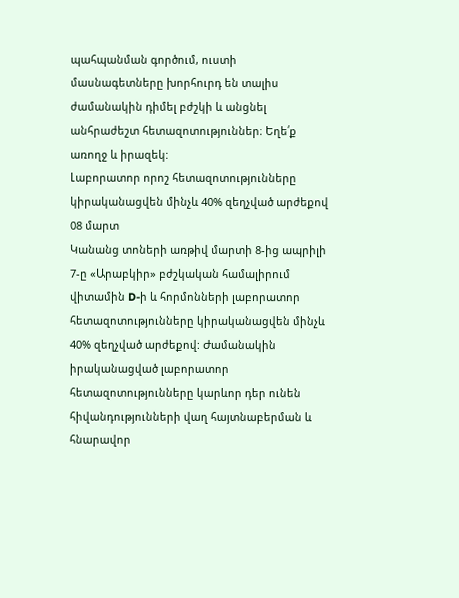պահպանման գործում, ուստի մասնագետները խորհուրդ են տալիս ժամանակին դիմել բժշկի և անցնել անհրաժեշտ հետազոտություններ։ Եղե՛ք առողջ և իրազեկ:
Լաբորատոր որոշ հետազոտությունները կիրականացվեն մինչև 40% զեղչված արժեքով
08 մարտ
Կանանց տոների առթիվ մարտի 8-ից ապրիլի 7-ը «Արաբկիր» բժշկական համալիրում վիտամին D-ի և հորմոնների լաբորատոր հետազոտությունները կիրականացվեն մինչև 40% զեղչված արժեքով: Ժամանակին իրականացված լաբորատոր հետազոտությունները կարևոր դեր ունեն հիվանդությունների վաղ հայտնաբերման և հնարավոր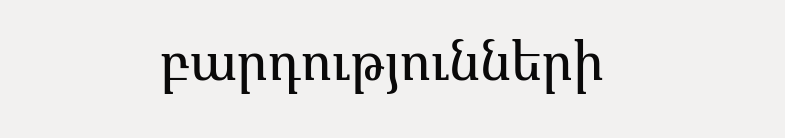բարդությունների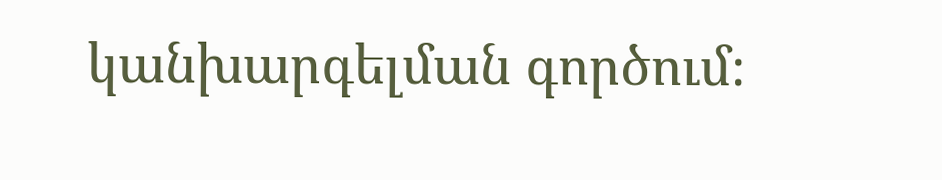կանխարգելման գործում։